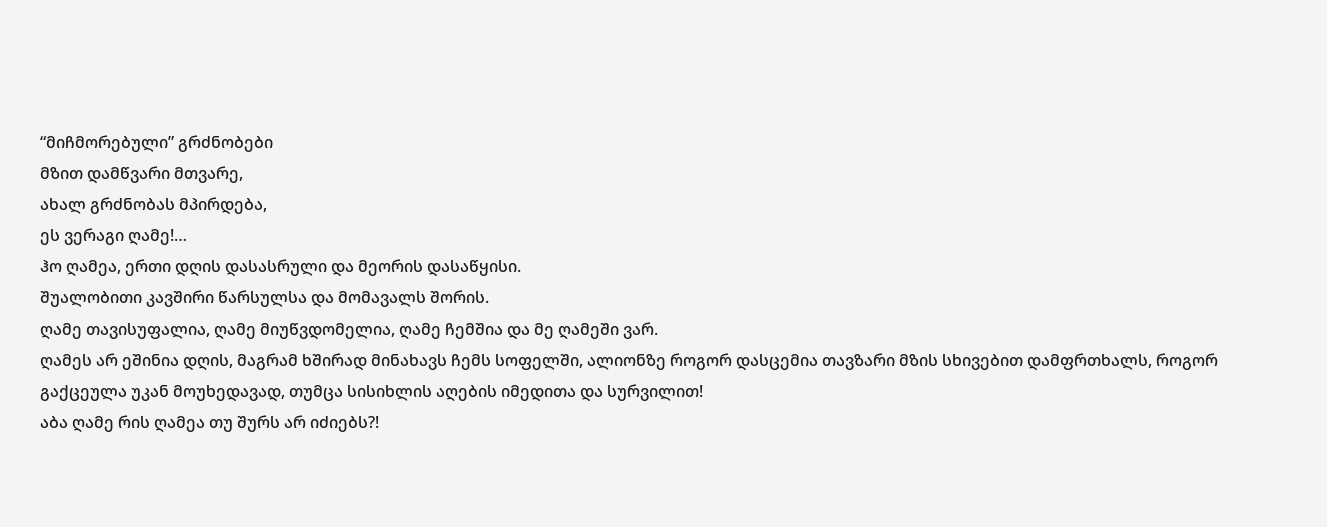“მიჩმორებული” გრძნობები
მზით დამწვარი მთვარე,
ახალ გრძნობას მპირდება,
ეს ვერაგი ღამე!…
ჰო ღამეა, ერთი დღის დასასრული და მეორის დასაწყისი.
შუალობითი კავშირი წარსულსა და მომავალს შორის.
ღამე თავისუფალია, ღამე მიუწვდომელია, ღამე ჩემშია და მე ღამეში ვარ.
ღამეს არ ეშინია დღის, მაგრამ ხშირად მინახავს ჩემს სოფელში, ალიონზე როგორ დასცემია თავზარი მზის სხივებით დამფრთხალს, როგორ გაქცეულა უკან მოუხედავად, თუმცა სისიხლის აღების იმედითა და სურვილით!
აბა ღამე რის ღამეა თუ შურს არ იძიებს?!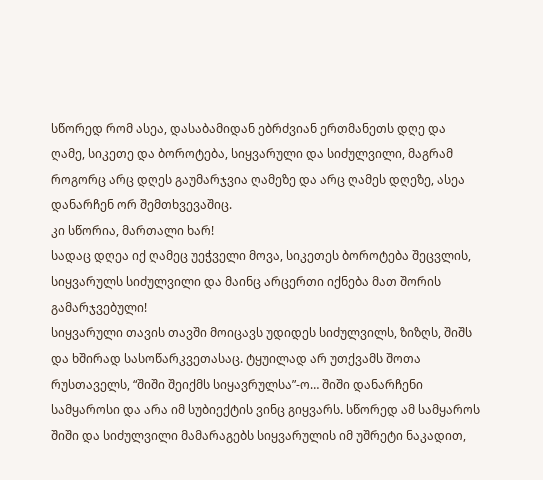სწორედ რომ ასეა, დასაბამიდან ებრძვიან ერთმანეთს დღე და ღამე, სიკეთე და ბოროტება, სიყვარული და სიძულვილი, მაგრამ როგორც არც დღეს გაუმარჯვია ღამეზე და არც ღამეს დღეზე, ასეა დანარჩენ ორ შემთხვევაშიც.
კი სწორია, მართალი ხარ!
სადაც დღეა იქ ღამეც უეჭველი მოვა, სიკეთეს ბოროტება შეცვლის, სიყვარულს სიძულვილი და მაინც არცერთი იქნება მათ შორის გამარჯვებული!
სიყვარული თავის თავში მოიცავს უდიდეს სიძულვილს, ზიზღს, შიშს და ხშირად სასოწარკვეთასაც. ტყუილად არ უთქვამს შოთა რუსთაველს, “შიში შეიქმს სიყავრულსა”-ო… შიში დანარჩენი სამყაროსი და არა იმ სუბიექტის ვინც გიყვარს. სწორედ ამ სამყაროს შიში და სიძულვილი მამარაგებს სიყვარულის იმ უშრეტი ნაკადით,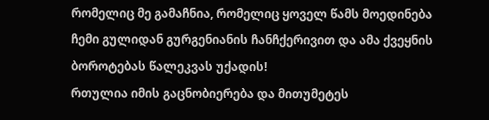რომელიც მე გამაჩნია, რომელიც ყოველ წამს მოედინება ჩემი გულიდან გურგენიანის ჩანჩქერივით და ამა ქვეყნის ბოროტებას წალეკვას უქადის!
რთულია იმის გაცნობიერება და მითუმეტეს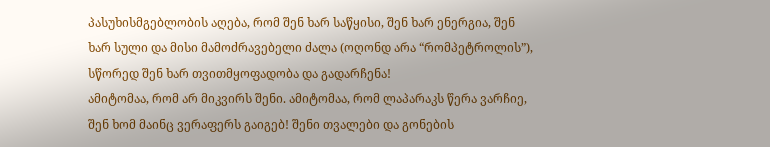პასუხისმგებლობის აღება, რომ შენ ხარ საწყისი, შენ ხარ ენერგია, შენ ხარ სული და მისი მამოძრავებელი ძალა (ოღონდ არა “რომპეტროლის”), სწორედ შენ ხარ თვითმყოფადობა და გადარჩენა!
ამიტომაა, რომ არ მიკვირს შენი. ამიტომაა, რომ ლაპარაკს წერა ვარჩიე, შენ ხომ მაინც ვერაფერს გაიგებ! შენი თვალები და გონების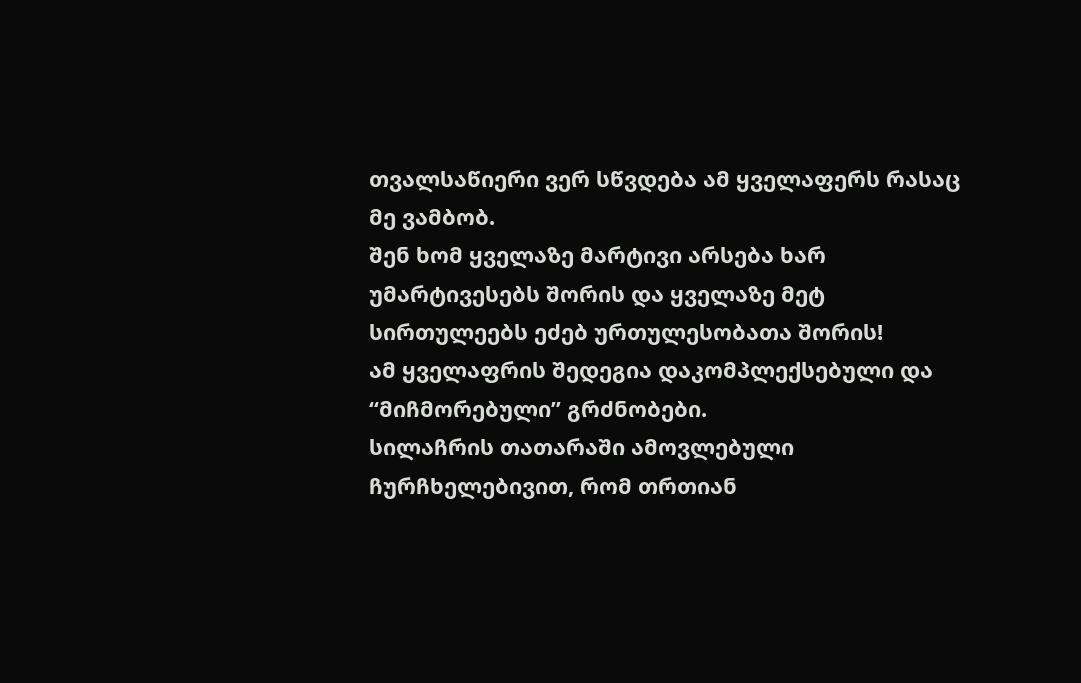თვალსაწიერი ვერ სწვდება ამ ყველაფერს რასაც მე ვამბობ.
შენ ხომ ყველაზე მარტივი არსება ხარ უმარტივესებს შორის და ყველაზე მეტ სირთულეებს ეძებ ურთულესობათა შორის!
ამ ყველაფრის შედეგია დაკომპლექსებული და “მიჩმორებული” გრძნობები.
სილაჩრის თათარაში ამოვლებული ჩურჩხელებივით, რომ თრთიან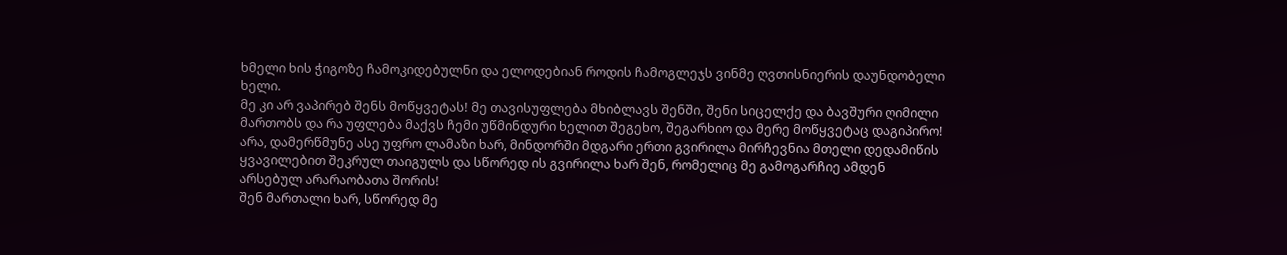ხმელი ხის ჭიგოზე ჩამოკიდებულნი და ელოდებიან როდის ჩამოგლეჯს ვინმე ღვთისნიერის დაუნდობელი ხელი.
მე კი არ ვაპირებ შენს მოწყვეტას! მე თავისუფლება მხიბლავს შენში, შენი სიცელქე და ბავშური ღიმილი მართობს და რა უფლება მაქვს ჩემი უწმინდური ხელით შეგეხო, შეგარხიო და მერე მოწყვეტაც დაგიპირო!
არა, დამერწმუნე ასე უფრო ლამაზი ხარ, მინდორში მდგარი ერთი გვირილა მირჩევნია მთელი დედამიწის ყვავილებით შეკრულ თაიგულს და სწორედ ის გვირილა ხარ შენ, რომელიც მე გამოგარჩიე ამდენ არსებულ არარაობათა შორის!
შენ მართალი ხარ, სწორედ მე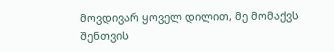მოვდივარ ყოველ დილით, მე მომაქვს შენთვის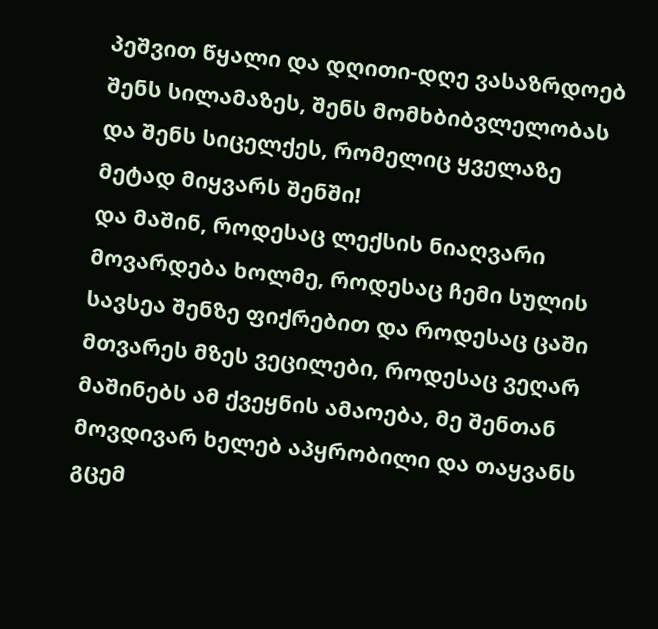პეშვით წყალი და დღითი-დღე ვასაზრდოებ შენს სილამაზეს, შენს მომხბიბვლელობას და შენს სიცელქეს, რომელიც ყველაზე მეტად მიყვარს შენში!
და მაშინ, როდესაც ლექსის ნიაღვარი მოვარდება ხოლმე, როდესაც ჩემი სულის სავსეა შენზე ფიქრებით და როდესაც ცაში მთვარეს მზეს ვეცილები, როდესაც ვეღარ მაშინებს ამ ქვეყნის ამაოება, მე შენთან მოვდივარ ხელებ აპყრობილი და თაყვანს გცემ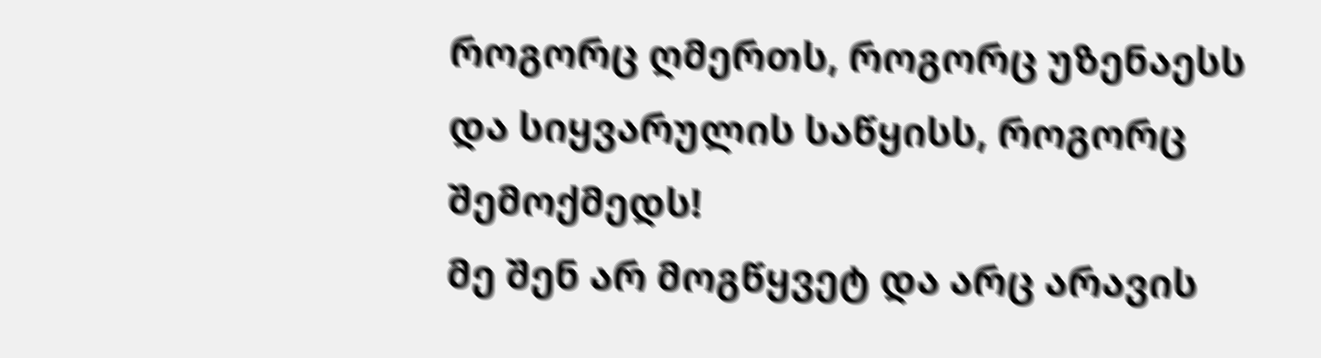როგორც ღმერთს, როგორც უზენაესს და სიყვარულის საწყისს, როგორც შემოქმედს!
მე შენ არ მოგწყვეტ და არც არავის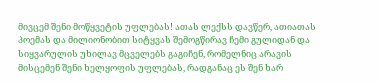მივცემ შენი მოწყვეტის უფლებას! ათას ლექსს დავწერ, ათიათას პოემას და მილიონობით სიტყვას შემოგწირავ ჩემი გულიდან და სიყვარულის უხილავ მცველებს გაგიჩენ, რომელნიც არავის მისცემენ შენი ხელყოფის უფლებას, რადგანაც ეს შენ ხარ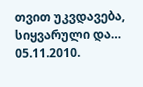თვით უკვდავება, სიყვარული და…
05.11.2010.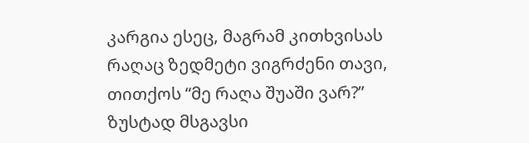კარგია ესეც, მაგრამ კითხვისას რაღაც ზედმეტი ვიგრძენი თავი, თითქოს “მე რაღა შუაში ვარ?”
ზუსტად მსგავსი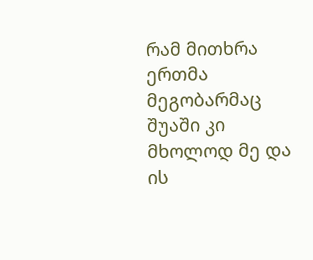რამ მითხრა ერთმა მეგობარმაც
შუაში კი მხოლოდ მე და ის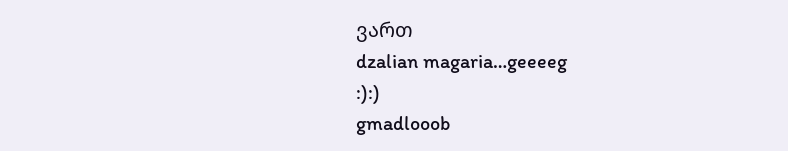ვართ
dzalian magaria…geeeeg
:):)
gmadlooob